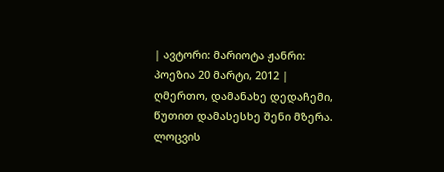| ავტორი: მარიოტა ჟანრი: პოეზია 20 მარტი, 2012 |
ღმერთო, დამანახე დედაჩემი, წუთით დამასესხე შენი მზერა. ლოცვის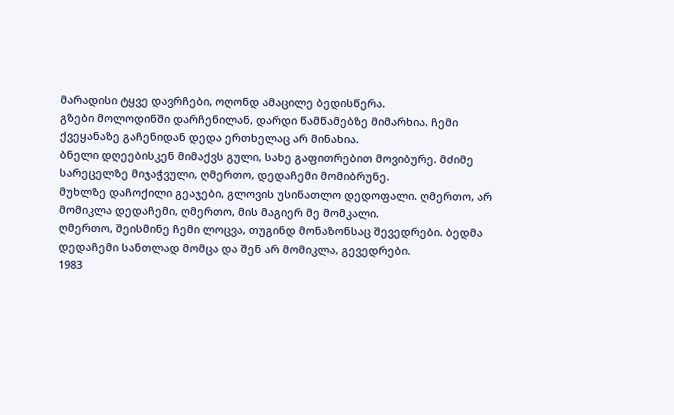მარადისი ტყვე დავრჩები, ოღონდ ამაცილე ბედისწერა.
გზები მოლოდინში დარჩენილან, დარდი წამწამებზე მიმარხია. ჩემი ქვეყანაზე გაჩენიდან დედა ერთხელაც არ მინახია.
ბნელი დღეებისკენ მიმაქვს გული, სახე გაფითრებით მოვიბურე. მძიმე სარეცელზე მიჯაჭვული, ღმერთო, დედაჩემი მომიბრუნე.
მუხლზე დაჩოქილი გეაჯები, გლოვის უსინათლო დედოფალი. ღმერთო, არ მომიკლა დედაჩემი, ღმერთო, მის მაგიერ მე მომკალი.
ღმერთო, შეისმინე ჩემი ლოცვა, თუგინდ მონაზონსაც შევედრები. ბედმა დედაჩემი სანთლად მომცა და შენ არ მომიკლა, გევედრები.
1983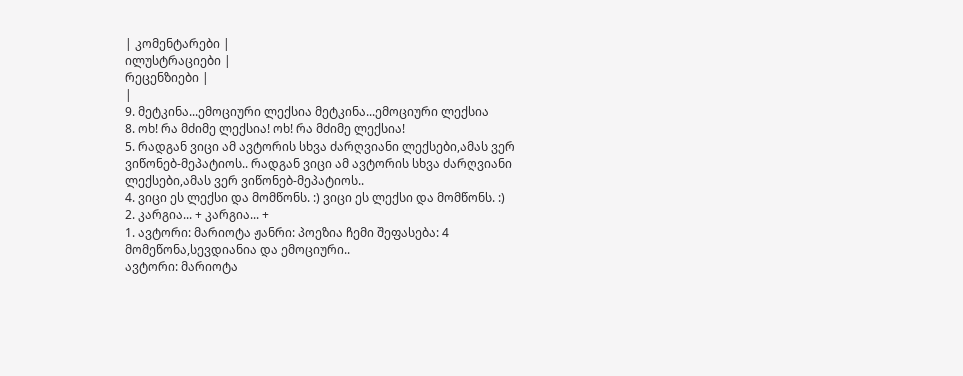| კომენტარები |
ილუსტრაციები |
რეცენზიები |
|
9. მეტკინა...ემოციური ლექსია მეტკინა...ემოციური ლექსია
8. ოხ! რა მძიმე ლექსია! ოხ! რა მძიმე ლექსია!
5. რადგან ვიცი ამ ავტორის სხვა ძარღვიანი ლექსები,ამას ვერ ვიწონებ-მეპატიოს.. რადგან ვიცი ამ ავტორის სხვა ძარღვიანი ლექსები,ამას ვერ ვიწონებ-მეპატიოს..
4. ვიცი ეს ლექსი და მომწონს. :) ვიცი ეს ლექსი და მომწონს. :)
2. კარგია... + კარგია... +
1. ავტორი: მარიოტა ჟანრი: პოეზია ჩემი შეფასება: 4
მომეწონა,სევდიანია და ემოციური..
ავტორი: მარიოტა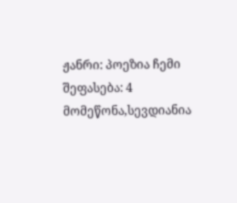ჟანრი: პოეზია ჩემი შეფასება: 4
მომეწონა,სევდიანია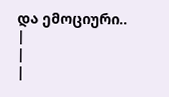და ემოციური..
|
|
|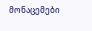მონაცემები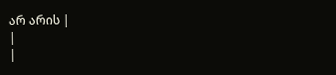არ არის |
|
|